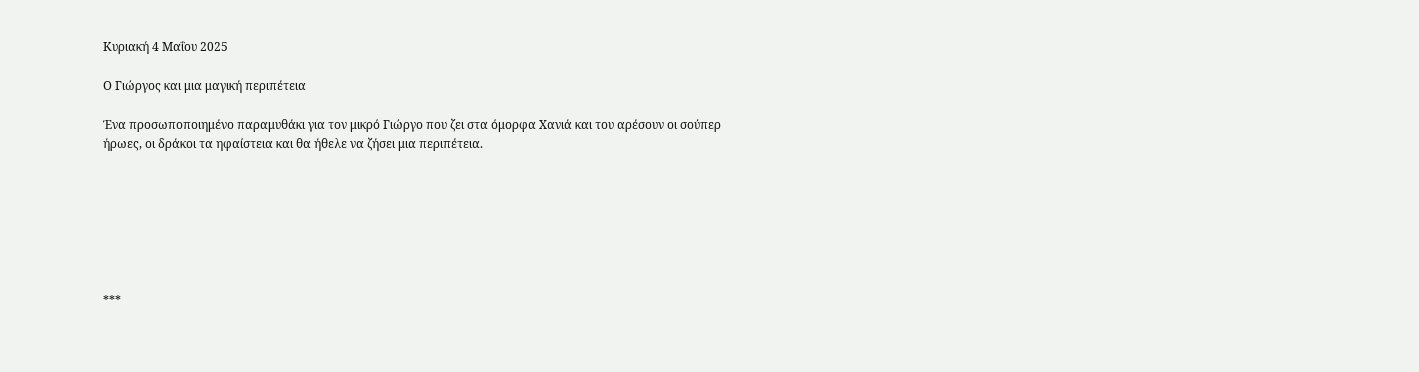Κυριακή 4 Μαΐου 2025

Ο Γιώργος και μια μαγική περιπέτεια

Ένα προσωποποιημένο παραμυθάκι για τον μικρό Γιώργο που ζει στα όμορφα Χανιά και του αρέσουν οι σούπερ ήρωες, οι δράκοι τα ηφαίστεια και θα ήθελε να ζήσει μια περιπέτεια.







***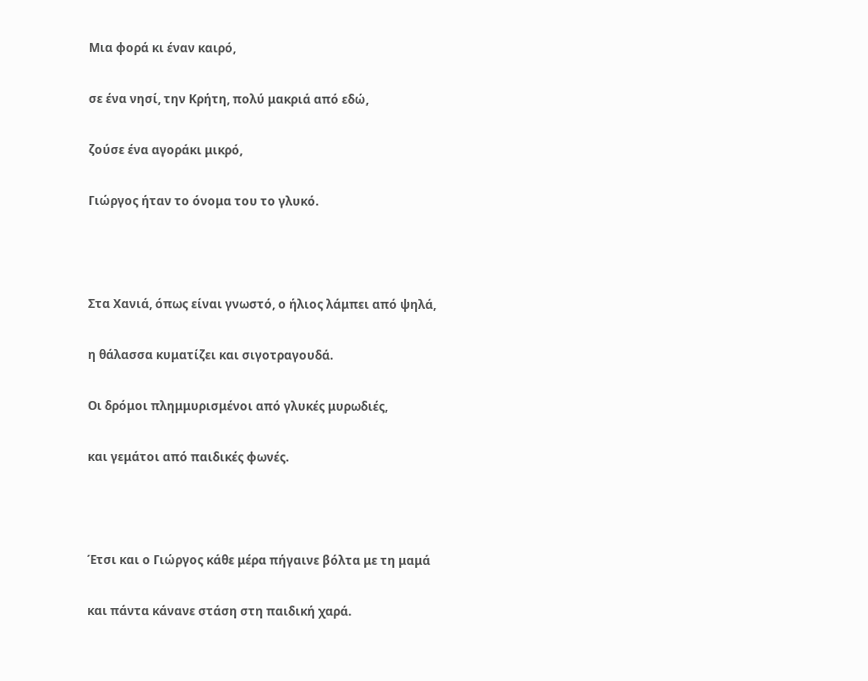Μια φορά κι έναν καιρό,

σε ένα νησί, την Κρήτη, πολύ μακριά από εδώ,

ζούσε ένα αγοράκι μικρό,

Γιώργος ήταν το όνομα του το γλυκό.



Στα Χανιά, όπως είναι γνωστό, ο ήλιος λάμπει από ψηλά,

η θάλασσα κυματίζει και σιγοτραγουδά.

Οι δρόμοι πλημμυρισμένοι από γλυκές μυρωδιές,

και γεμάτοι από παιδικές φωνές.



Έτσι και ο Γιώργος κάθε μέρα πήγαινε βόλτα με τη μαμά

και πάντα κάνανε στάση στη παιδική χαρά.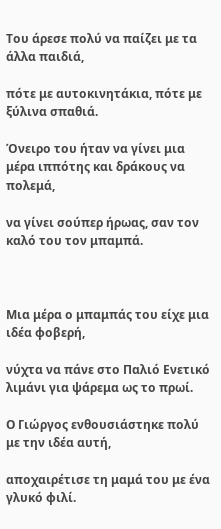Του άρεσε πολύ να παίζει με τα άλλα παιδιά,

πότε με αυτοκινητάκια, πότε με ξύλινα σπαθιά.

Όνειρο του ήταν να γίνει μια μέρα ιππότης και δράκους να πολεμά,

να γίνει σούπερ ήρωας, σαν τον καλό του τον μπαμπά.



Μια μέρα ο μπαμπάς του είχε μια ιδέα φοβερή,

νύχτα να πάνε στο Παλιό Ενετικό λιμάνι για ψάρεμα ως το πρωί.

Ο Γιώργος ενθουσιάστηκε πολύ με την ιδέα αυτή,

αποχαιρέτισε τη μαμά του με ένα γλυκό φιλί.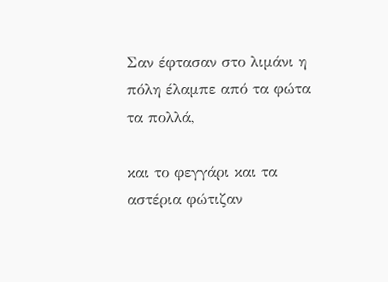Σαν έφτασαν στο λιμάνι η πόλη έλαμπε από τα φώτα τα πολλά,

και το φεγγάρι και τα αστέρια φώτιζαν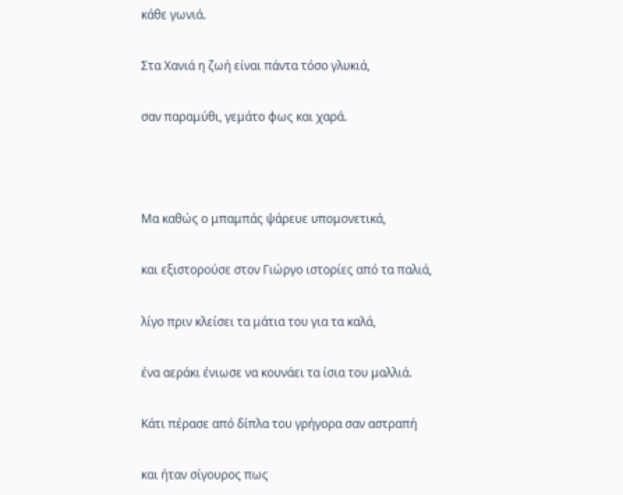κάθε γωνιά.

Στα Χανιά η ζωή είναι πάντα τόσο γλυκιά,

σαν παραμύθι, γεμάτο φως και χαρά.



Μα καθώς ο μπαμπάς ψάρευε υπομονετικά,

και εξιστορούσε στον Γιώργο ιστορίες από τα παλιά,

λίγο πριν κλείσει τα μάτια του για τα καλά,

ένα αεράκι ένιωσε να κουνάει τα ίσια του μαλλιά.

Κάτι πέρασε από δίπλα του γρήγορα σαν αστραπή

και ήταν σίγουρος πως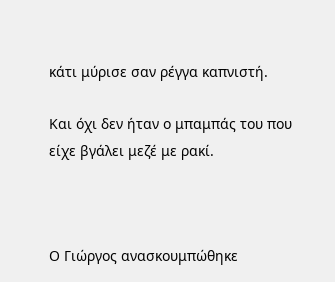κάτι μύρισε σαν ρέγγα καπνιστή.

Και όχι δεν ήταν ο μπαμπάς του που είχε βγάλει μεζέ με ρακί.



Ο Γιώργος ανασκουμπώθηκε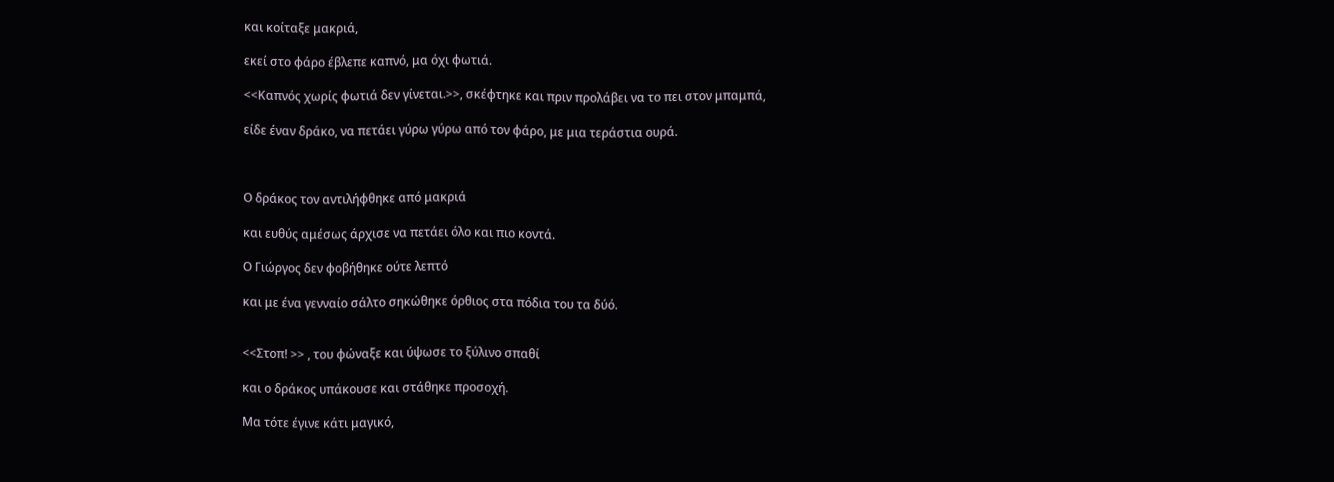και κοίταξε μακριά,

εκεί στο φάρο έβλεπε καπνό, μα όχι φωτιά.

<<Καπνός χωρίς φωτιά δεν γίνεται.>>, σκέφτηκε και πριν προλάβει να το πει στον μπαμπά,

είδε έναν δράκο, να πετάει γύρω γύρω από τον φάρο, με μια τεράστια ουρά.



Ο δράκος τον αντιλήφθηκε από μακριά

και ευθύς αμέσως άρχισε να πετάει όλο και πιο κοντά.

Ο Γιώργος δεν φοβήθηκε ούτε λεπτό

και με ένα γενναίο σάλτο σηκώθηκε όρθιος στα πόδια του τα δύό.


<<Στοπ! >> , του φώναξε και ύψωσε το ξύλινο σπαθί

και ο δράκος υπάκουσε και στάθηκε προσοχή.

Μα τότε έγινε κάτι μαγικό,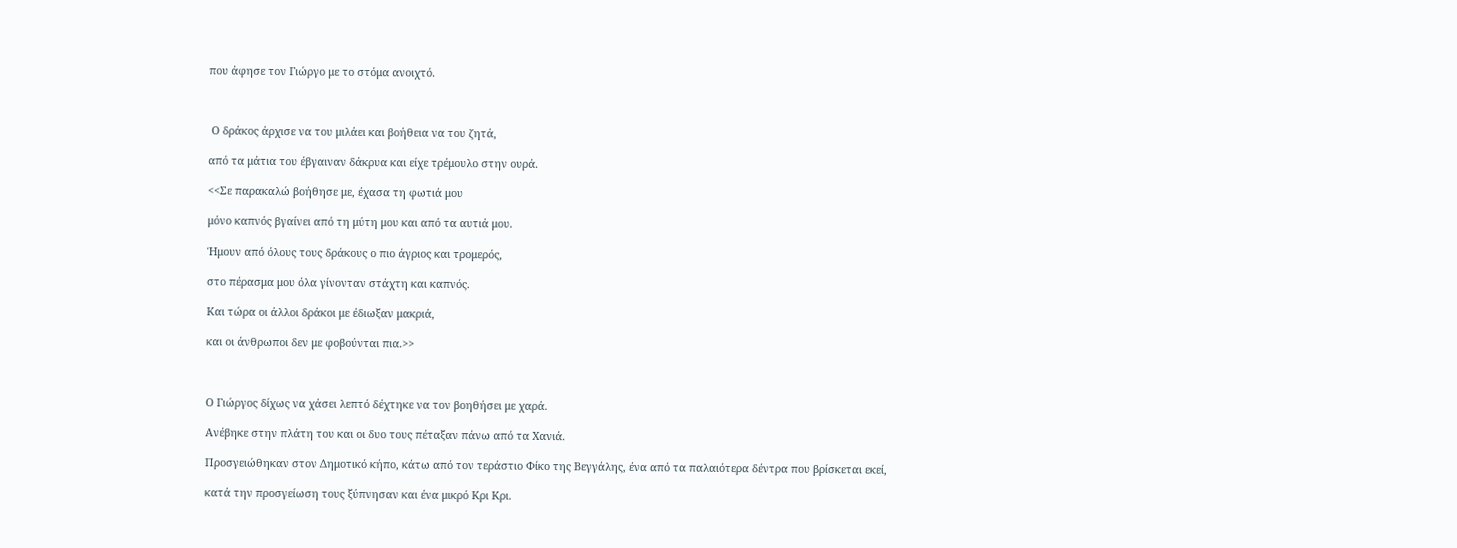που άφησε τον Γιώργο με το στόμα ανοιχτό.



 Ο δράκος άρχισε να του μιλάει και βοήθεια να του ζητά,

από τα μάτια του έβγαιναν δάκρυα και είχε τρέμουλο στην ουρά.

<<Σε παρακαλώ βοήθησε με, έχασα τη φωτιά μου

μόνο καπνός βγαίνει από τη μύτη μου και από τα αυτιά μου.

Ήμουν από όλους τους δράκους ο πιο άγριος και τρομερός,

στο πέρασμα μου όλα γίνονταν στάχτη και καπνός.

Και τώρα οι άλλοι δράκοι με έδιωξαν μακριά,

και οι άνθρωποι δεν με φοβούνται πια.>>



Ο Γιώργος δίχως να χάσει λεπτό δέχτηκε να τον βοηθήσει με χαρά.

Ανέβηκε στην πλάτη του και οι δυο τους πέταξαν πάνω από τα Χανιά.

Προσγειώθηκαν στον Δημοτικό κήπο, κάτω από τον τεράστιο Φίκο της Βεγγάλης, ένα από τα παλαιότερα δέντρα που βρίσκεται εκεί,

κατά την προσγείωση τους ξύπνησαν και ένα μικρό Κρι Κρι.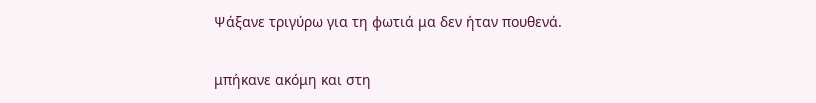Ψάξανε τριγύρω για τη φωτιά μα δεν ήταν πουθενά.

μπήκανε ακόμη και στη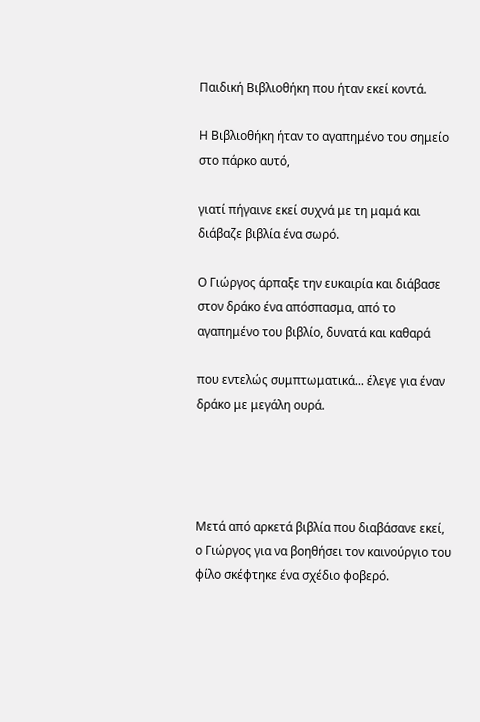Παιδική Βιβλιοθήκη που ήταν εκεί κοντά.

Η Βιβλιοθήκη ήταν το αγαπημένο του σημείο στο πάρκο αυτό,

γιατί πήγαινε εκεί συχνά με τη μαμά και διάβαζε βιβλία ένα σωρό.

Ο Γιώργος άρπαξε την ευκαιρία και διάβασε στον δράκο ένα απόσπασμα, από το αγαπημένο του βιβλίο, δυνατά και καθαρά

που εντελώς συμπτωματικά... έλεγε για έναν δράκο με μεγάλη ουρά.




Μετά από αρκετά βιβλία που διαβάσανε εκεί, ο Γιώργος για να βοηθήσει τον καινούργιο του φίλο σκέφτηκε ένα σχέδιο φοβερό.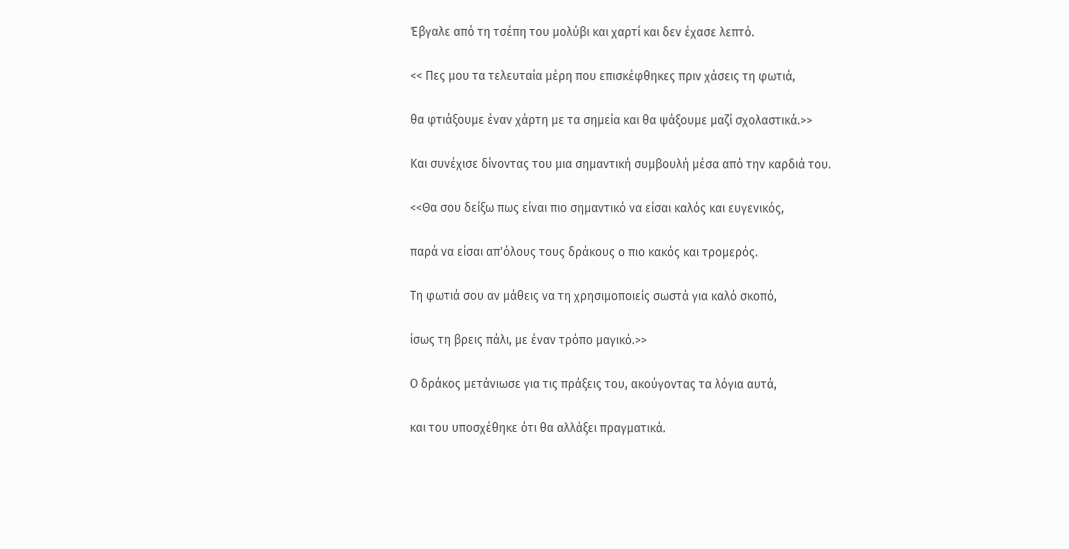Έβγαλε από τη τσέπη του μολύβι και χαρτί και δεν έχασε λεπτό.

<< Πες μου τα τελευταία μέρη που επισκέφθηκες πριν χάσεις τη φωτιά,

θα φτιάξουμε έναν χάρτη με τα σημεία και θα ψάξουμε μαζί σχολαστικά.>>

Και συνέχισε δίνοντας του μια σημαντική συμβουλή μέσα από την καρδιά του.

<<Θα σου δείξω πως είναι πιο σημαντικό να είσαι καλός και ευγενικός,

παρά να είσαι απ'όλους τους δράκους ο πιο κακός και τρομερός.

Τη φωτιά σου αν μάθεις να τη χρησιμοποιείς σωστά για καλό σκοπό,

ίσως τη βρεις πάλι, με έναν τρόπο μαγικό.>>

Ο δράκος μετάνιωσε για τις πράξεις του, ακούγοντας τα λόγια αυτά,

και του υποσχέθηκε ότι θα αλλάξει πραγματικά.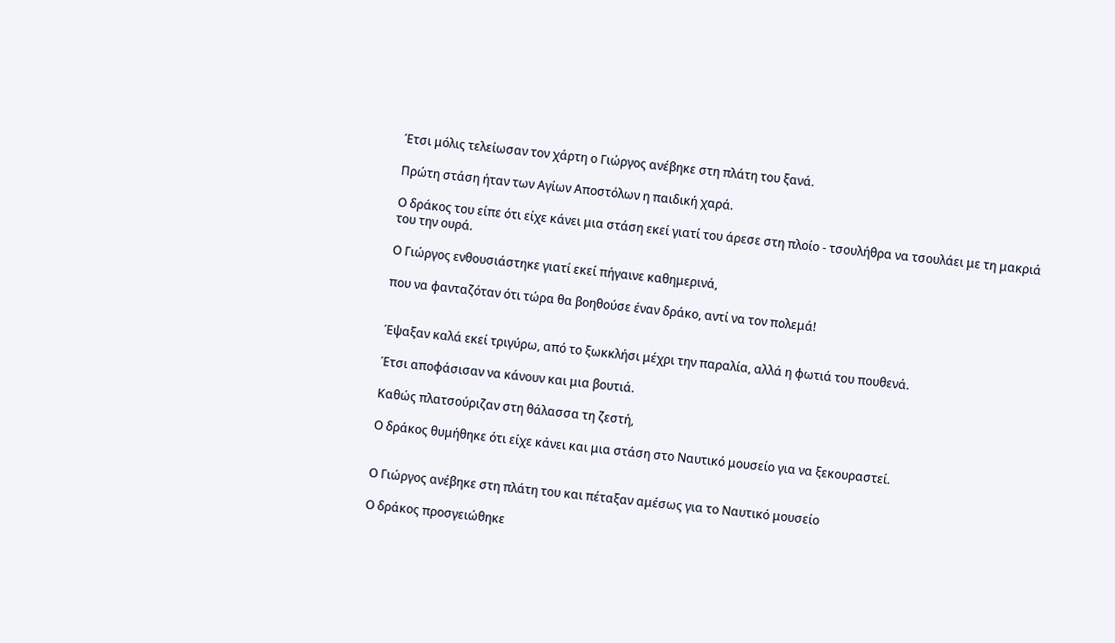Έτσι μόλις τελείωσαν τον χάρτη ο Γιώργος ανέβηκε στη πλάτη του ξανά.

Πρώτη στάση ήταν των Αγίων Αποστόλων η παιδική χαρά.

Ο δράκος του είπε ότι είχε κάνει μια στάση εκεί γιατί του άρεσε στη πλοίο - τσουλήθρα να τσουλάει με τη μακριά του την ουρά.

Ο Γιώργος ενθουσιάστηκε γιατί εκεί πήγαινε καθημερινά,

που να φανταζόταν ότι τώρα θα βοηθούσε έναν δράκο, αντί να τον πολεμά!


Έψαξαν καλά εκεί τριγύρω, από το ξωκκλήσι μέχρι την παραλία, αλλά η φωτιά του πουθενά.

Έτσι αποφάσισαν να κάνουν και μια βουτιά.

Καθώς πλατσούριζαν στη θάλασσα τη ζεστή,

Ο δράκος θυμήθηκε ότι είχε κάνει και μια στάση στο Ναυτικό μουσείο για να ξεκουραστεί.


Ο Γιώργος ανέβηκε στη πλάτη του και πέταξαν αμέσως για το Ναυτικό μουσείο

Ο δράκος προσγειώθηκε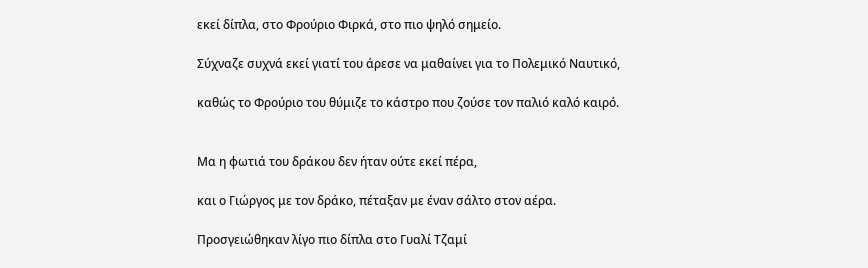εκεί δίπλα, στο Φρούριο Φιρκά, στο πιο ψηλό σημείο.

Σύχναζε συχνά εκεί γιατί του άρεσε να μαθαίνει για το Πολεμικό Ναυτικό,

καθώς το Φρούριο του θύμιζε το κάστρο που ζούσε τον παλιό καλό καιρό.


Μα η φωτιά του δράκου δεν ήταν ούτε εκεί πέρα,

και ο Γιώργος με τον δράκο, πέταξαν με έναν σάλτο στον αέρα.

Προσγειώθηκαν λίγο πιο δίπλα στο Γυαλί Τζαμί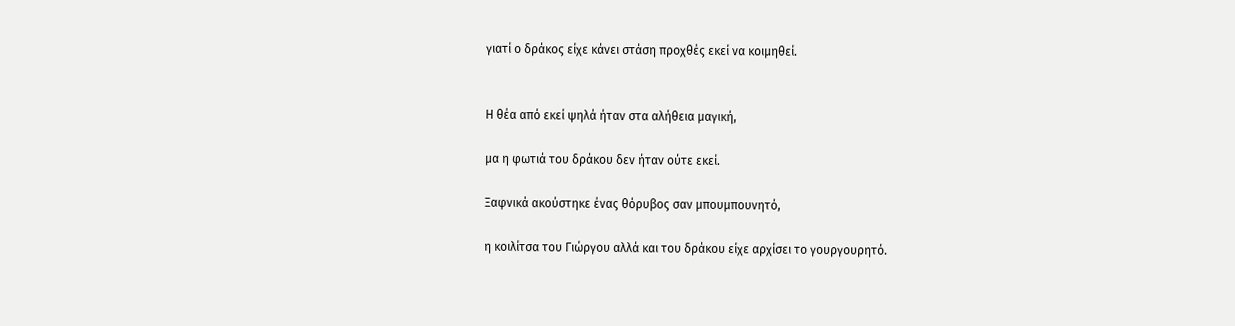γιατί ο δράκος είχε κάνει στάση προχθές εκεί να κοιμηθεί.


Η θέα από εκεί ψηλά ήταν στα αλήθεια μαγική,

μα η φωτιά του δράκου δεν ήταν ούτε εκεί.

Ξαφνικά ακούστηκε ένας θόρυβος σαν μπουμπουνητό,

η κοιλίτσα του Γιώργου αλλά και του δράκου είχε αρχίσει το γουργουρητό.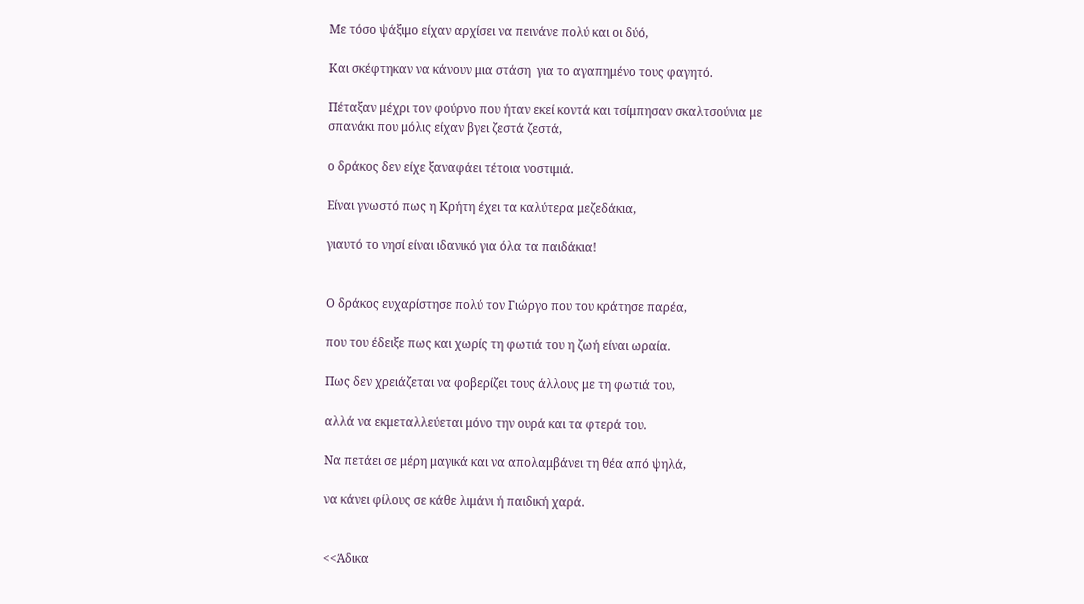Με τόσο ψάξιμο είχαν αρχίσει να πεινάνε πολύ και οι δύό,

Και σκέφτηκαν να κάνουν μια στάση  για το αγαπημένο τους φαγητό.

Πέταξαν μέχρι τον φούρνο που ήταν εκεί κοντά και τσίμπησαν σκαλτσούνια με σπανάκι που μόλις είχαν βγει ζεστά ζεστά,

ο δράκος δεν είχε ξαναφάει τέτοια νοστιμιά.

Είναι γνωστό πως η Κρήτη έχει τα καλύτερα μεζεδάκια,

γιαυτό το νησί είναι ιδανικό για όλα τα παιδάκια!


Ο δράκος ευχαρίστησε πολύ τον Γιώργο που του κράτησε παρέα,

που του έδειξε πως και χωρίς τη φωτιά του η ζωή είναι ωραία.

Πως δεν χρειάζεται να φοβερίζει τους άλλους με τη φωτιά του,

αλλά να εκμεταλλεύεται μόνο την ουρά και τα φτερά του.

Να πετάει σε μέρη μαγικά και να απολαμβάνει τη θέα από ψηλά,

να κάνει φίλους σε κάθε λιμάνι ή παιδική χαρά.


<<Άδικα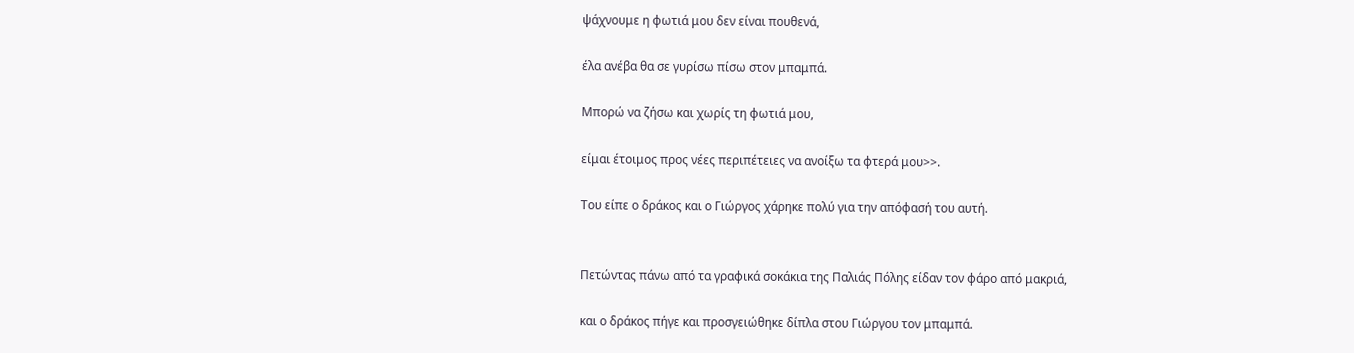ψάχνουμε η φωτιά μου δεν είναι πουθενά,

έλα ανέβα θα σε γυρίσω πίσω στον μπαμπά.

Μπορώ να ζήσω και χωρίς τη φωτιά μου,

είμαι έτοιμος προς νέες περιπέτειες να ανοίξω τα φτερά μου>>.

Του είπε ο δράκος και ο Γιώργος χάρηκε πολύ για την απόφασή του αυτή.


Πετώντας πάνω από τα γραφικά σοκάκια της Παλιάς Πόλης είδαν τον φάρο από μακριά,

και ο δράκος πήγε και προσγειώθηκε δίπλα στου Γιώργου τον μπαμπά.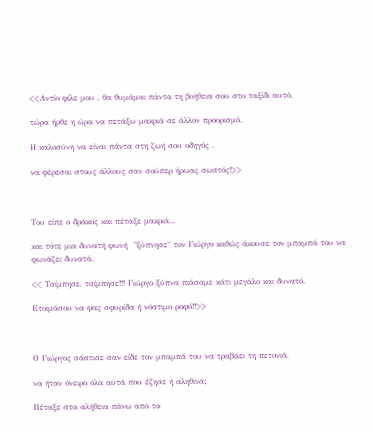<<Αντίο φίλε μου , θα θυμάμαι πάντα τη βοήθεια σου στο ταξίδι αυτό,

τώρα ήρθε η ώρα να πετάξω μακριά σε άλλον προορισμό.

Η καλοσύνη να είναι πάντα στη ζωή σου οδηγός ,

να φέρεσαι στους άλλους σαν σούπερ ήρωας σωστός!>>



Του είπε ο δράκος και πέταξε μακριά...

και τότε μια δυνατή φωνή  "ξύπνησε" τον Γιώργο καθώς άκουσε τον μπαμπά του να φωνάζει δυνατά.

<< Τσίμπησε, τσίμπησε!!! Γιώργο ξύπνα πιάσαμε κάτι μεγάλο και δυνατό.

Ετοιμάσου να φας σφυρίδα ή νόστιμο ροφό!!>>



Ο Γιώργος σάστισε σαν είδε τον μπαμπά του να τραβάει τη πετονιά,

να ήταν όνειρο όλα αυτά που έζησε ή αληθινά;

Πέταξε στα αλήθεια πάνω από τα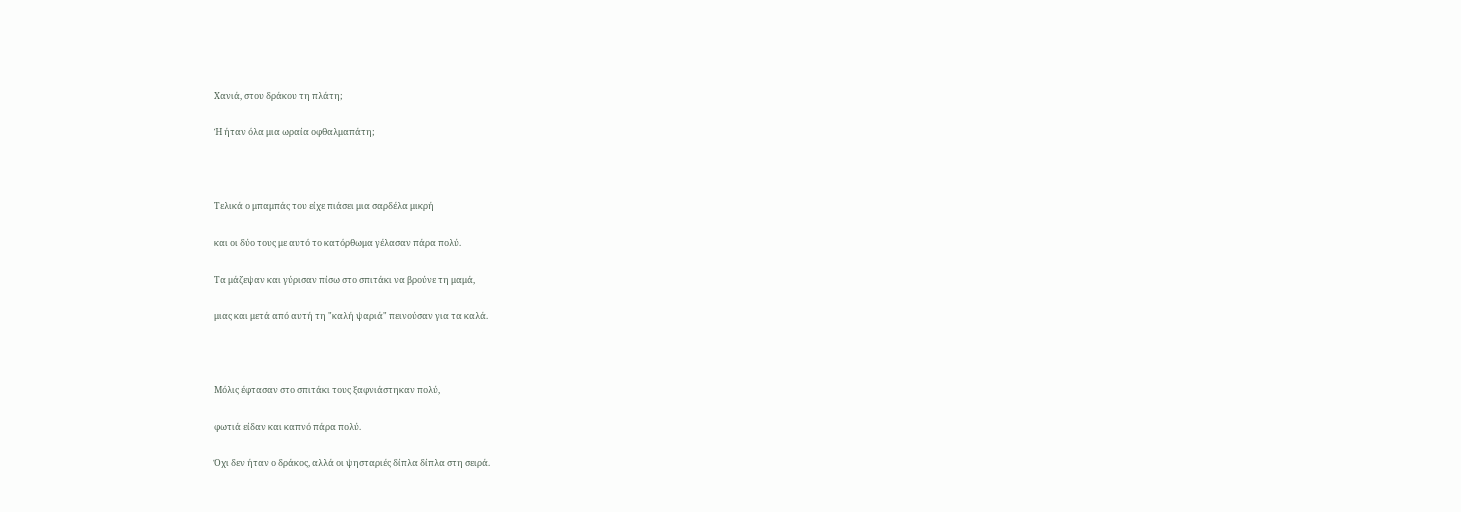Χανιά, στου δράκου τη πλάτη;

Ή ήταν όλα μια ωραία οφθαλμαπάτη;



Τελικά ο μπαμπάς του είχε πιάσει μια σαρδέλα μικρή

και οι δύο τους με αυτό το κατόρθωμα γέλασαν πάρα πολύ.

Τα μάζεψαν και γύρισαν πίσω στο σπιτάκι να βρούνε τη μαμά,

μιας και μετά από αυτή τη "καλή ψαριά" πεινούσαν για τα καλά.



Μόλις έφτασαν στο σπιτάκι τους ξαφνιάστηκαν πολύ,

φωτιά είδαν και καπνό πάρα πολύ.

Όχι δεν ήταν ο δράκος, αλλά οι ψησταριές δίπλα δίπλα στη σειρά.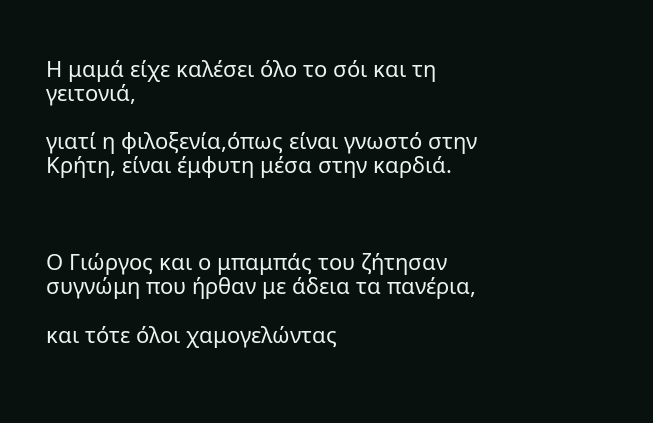Η μαμά είχε καλέσει όλο το σόι και τη γειτονιά,

γιατί η φιλοξενία,όπως είναι γνωστό στην Κρήτη, είναι έμφυτη μέσα στην καρδιά.



Ο Γιώργος και ο μπαμπάς του ζήτησαν συγνώμη που ήρθαν με άδεια τα πανέρια,

και τότε όλοι χαμογελώντας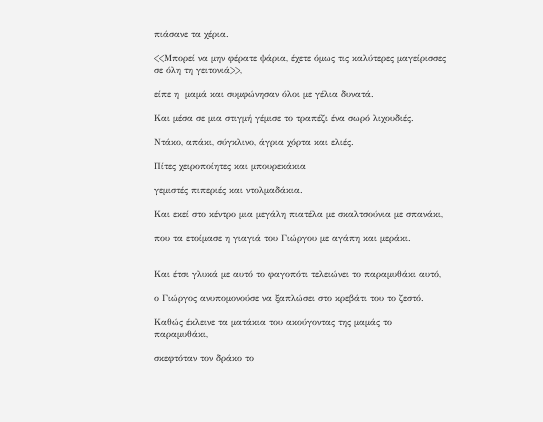πιάσανε τα χέρια.

<<Μπορεί να μην φέρατε ψάρια, έχετε όμως τις καλύτερες μαγείρισσες σε όλη τη γειτονιά>>,

είπε η  μαμά και συμφώνησαν όλοι με γέλια δυνατά.

Και μέσα σε μια στιγμή γέμισε το τραπέζι ένα σωρό λιχουδιές.

Ντάκο, απάκι, σύγκλινο, άγρια χόρτα και ελιές.

Πίτες χειροποίητες και μπουρεκάκια

γεμιστές πιπεριές και ντολμαδάκια.

Και εκεί στο κέντρο μια μεγάλη πιατέλα με σκαλτσούνια με σπανάκι,

που τα ετοίμασε η γιαγιά του Γιώργου με αγάπη και μεράκι.


Και έτσι γλυκά με αυτό το φαγοπότι τελειώνει το παραμυθάκι αυτό,

ο Γιώργος ανυπομονούσε να ξαπλώσει στο κρεβάτι του το ζεστό.

Καθώς έκλεινε τα ματάκια του ακούγοντας της μαμάς το παραμυθάκι,

σκεφτόταν τον δράκο το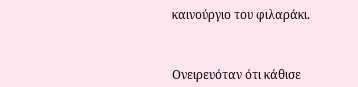καινούργιο του φιλαράκι.



Ονειρευόταν ότι κάθισε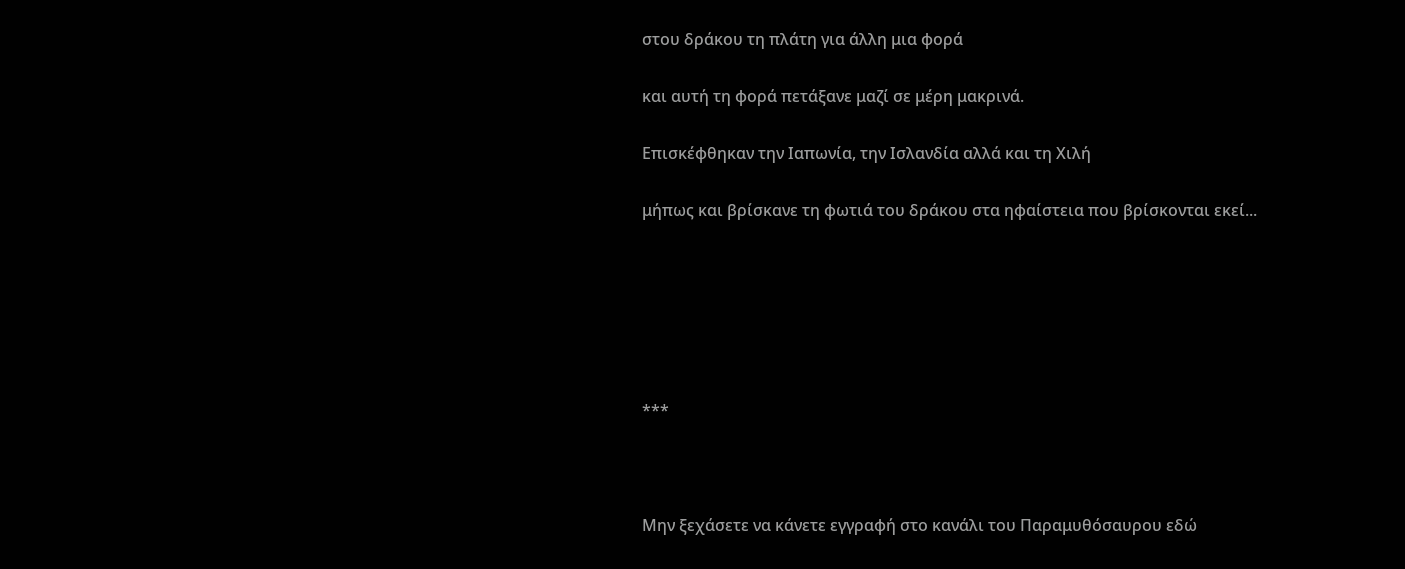στου δράκου τη πλάτη για άλλη μια φορά

και αυτή τη φορά πετάξανε μαζί σε μέρη μακρινά.

Επισκέφθηκαν την Ιαπωνία, την Ισλανδία αλλά και τη Χιλή

μήπως και βρίσκανε τη φωτιά του δράκου στα ηφαίστεια που βρίσκονται εκεί...






***



Μην ξεχάσετε να κάνετε εγγραφή στο κανάλι του Παραμυθόσαυρου εδώ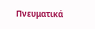Πνευματικά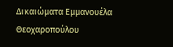Δικαιώματα Εμμανουέλα Θεοχαροπούλου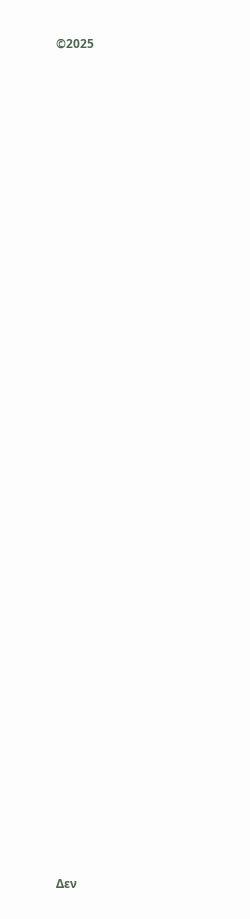©2025


































Δεν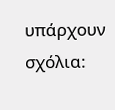υπάρχουν σχόλια: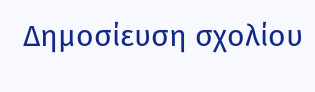Δημοσίευση σχολίου